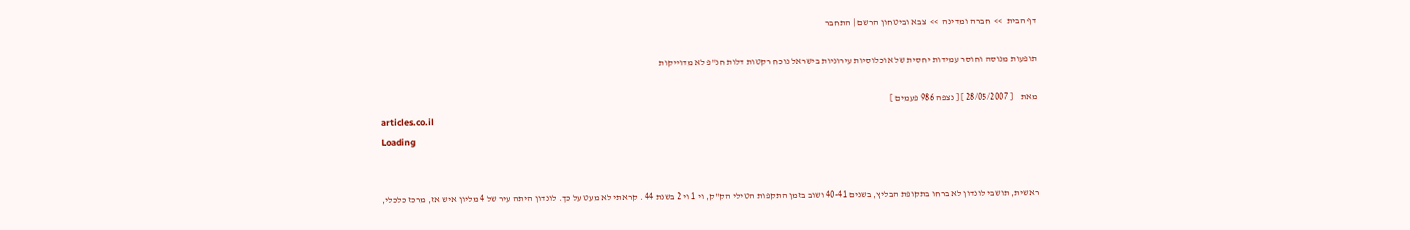דף הבית  >>  חברה ומדינה  >>  צבא וביטחון הרשם | התחבר

תופעות מנוסה וחוסר עמידות יחסית של אוכלוסיות עירוניות בישראל נוכח רקטות דלות חנ"פ לא מדוייקות

מאת    [ 28/05/2007 ] [ נצפה 986 פעמים ]
articles.co.il
Loading


ראשית, תושבי לונדון לא ברחו בתקופת הבליץ, בשנים 40-41 ושוב בזמן התקפות הטילי הק"ק, וי 1 וי 2 בשנת 44 . קראתי לא מעט על כך. לונדון היתה עיר של 4 מליון איש אז, מרכז כלכלי,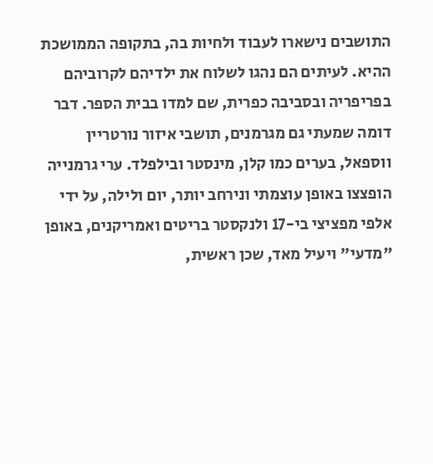התושבים נישארו לעבוד ולחיות בה, בתקופה הממושכת ההיא. לעיתים הם נהגו לשלוח את ילדיהם לקרוביהם בפריפריה ובסביבה כפרית, שם למדו בבית הספר. דבר דומה שמעתי גם מגרמנים, תושבי איזור נורטריין ווספאל, בערים כמו קלן, מינסטר ובילפלד. ערי גרמנייה הופצצו באופן עוצמתי ונירחב יותר, יום ולילה, על ידי אלפי מפציצי בי-17 ולנקסטר בריטים ואמריקנים, באופן "מדעי" ויעיל מאד, שכן ראשית,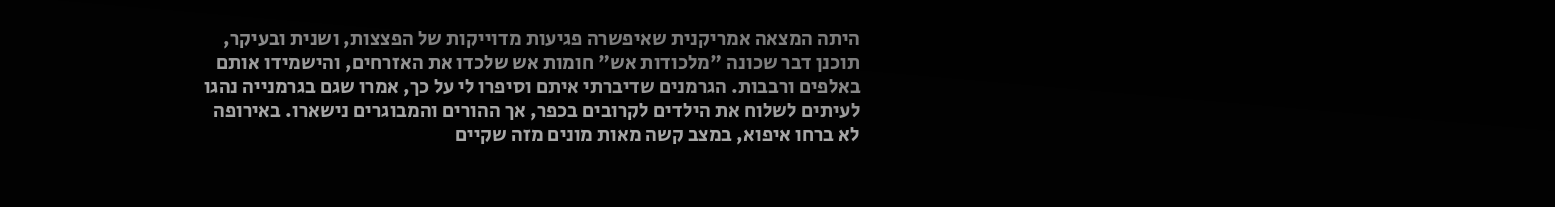היתה המצאה אמריקנית שאיפשרה פגיעות מדוייקות של הפצצות, ושנית ובעיקר, תוכנן דבר שכונה "מלכודות אש" חומות אש שלכדו את האזרחים, והישמידו אותם באלפים ורבבות. הגרמנים שדיברתי איתם וסיפרו לי על כך, אמרו שגם בגרמנייה נהגו לעיתים לשלוח את הילדים לקרובים בכפר, אך ההורים והמבוגרים נישארו. באירופה לא ברחו איפוא, במצב קשה מאות מונים מזה שקיים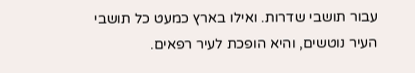עבור תושבי שדרות. ואילו בארץ כמעט כל תושבי העיר נוטשים, והיא הופכת לעיר רפאים.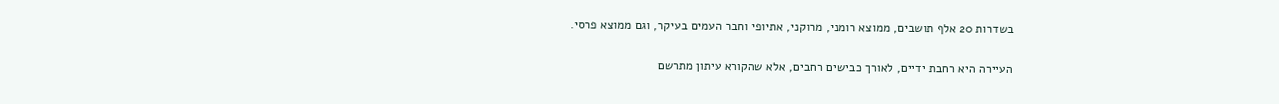בשדרות 20 אלף תושבים, ממוצא רומני, מרוקני, אתיופי וחבר העמים בעיקר, וגם ממוצא פרסי.

העיירה היא רחבת ידיים, לאורך כבישים רחבים, אלא שהקורא עיתון מתרשם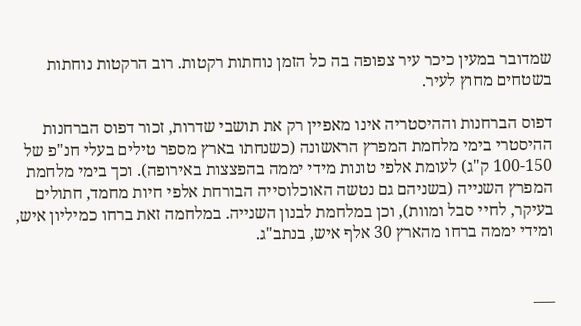שמדובר במעין כיכר עיר צפופה בה כל הזמן נוחתות רקטות. רוב הרקטות נוחתות בשטחים מחוץ לעיר.

דפוס הברחנות וההיסטריה אינו מאפיין רק את תושבי שדרות, זכור דפוס הברחנות ההיסטרי בימי מלחמת המפרץ הראשונה (כשנחתו בארץ מספר טילים בעלי חנ"פ של 100-150 ק"ג) לעומת אלפי טונות מידי יממה בהפצצות באירופה). וכך בימי מלחמת המפרץ השנייה (בשניהם גם נטשה האוכלוסייה הבורחת אלפי חיות מחמד, חתולים בעיקר, לחיי סבל ומוות), וכן במלחמת לבנון השנייה. במלחמה זאת ברחו כמיליון איש, ומידי יממה ברחו מהארץ 30 אלף איש, בנתב"ג.


___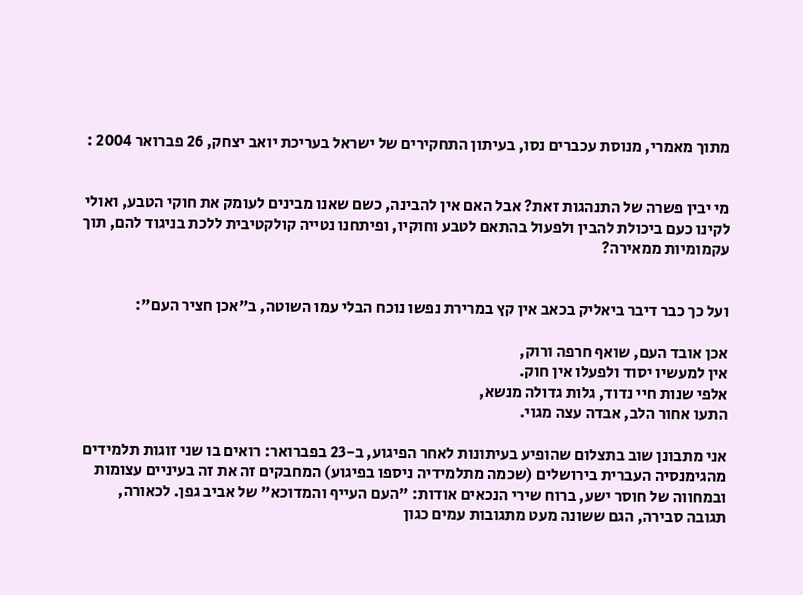מתוך מאמרי, מנוסת עכברים נסו, בעיתון התחקירים של ישראל בעריכת יואב יצחק, 26 פברואר 2004 :


מי יבין פשרה של התנהגות זאת? אבל האם אין להבינה, כשם שאנו מבינים לעומק את חוקי הטבע, ואולי לקינו כעם ביכולת להבין ולפעול בהתאם לטבע וחוקיו, ופיתחנו נטייה קולקטיבית ללכת בניגוד להם, תוך עקמומיות ממאירה?


ועל כך כבר דיבר ביאליק בכאב אין קץ במרירת נפשו נוכח הבלי עמו השוטה, ב"אכן חציר העם":

אכן אובד העם, שואף חרפה ורוק,
אין למעשיו יסוד ולפעלו אין חוק.
אלפי שנות חיי נדוד, גלות גדולה מנשא,
התעו אחור הלב, אבדה עצה מגוי.

אני מתבונן שוב בתצלום שהופיע בעיתונות לאחר הפיגוע, ב-23 בפברואר: רואים בו שני זוגות תלמידים מהגימנסיה העברית בירושלים (שכמה מתלמידיה ניספו בפיגוע) המחבקים זה את זה בעיניים עצומות ובמחווה של חוסר ישע, ברוח שירי הנכאים אודות: "העם העייף והמדוכא" של אביב גפן. לכאורה, תגובה סבירה, הגם ששונה מעט מתגובות עמים כגון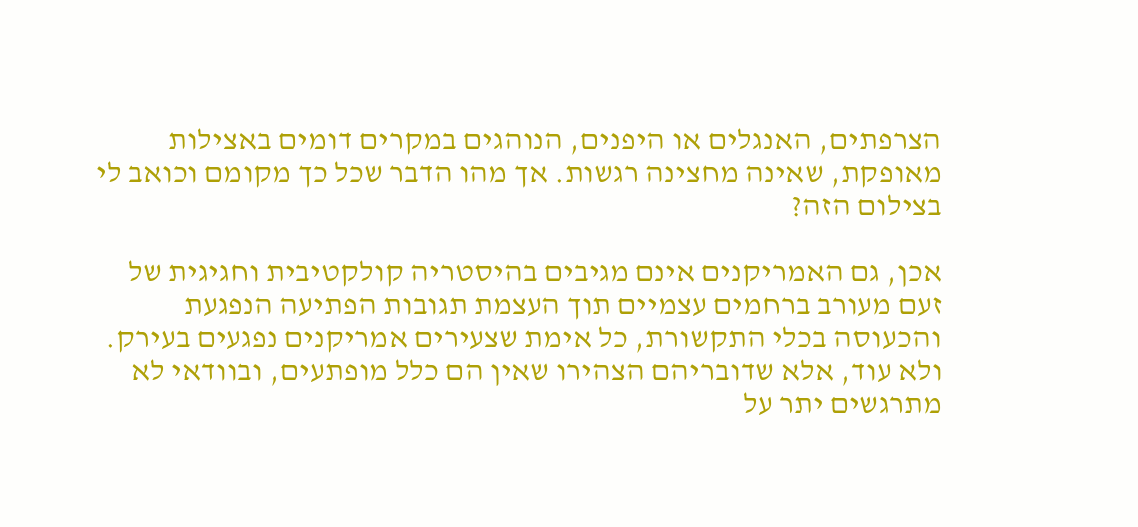הצרפתים, האנגלים או היפנים, הנוהגים במקרים דומים באצילות מאופקת, שאינה מחצינה רגשות. אך מהו הדבר שכל כך מקומם וכואב לי בצילום הזה?

אכן, גם האמריקנים אינם מגיבים בהיסטריה קולקטיבית וחגיגית של זעם מעורב ברחמים עצמיים תוך העצמת תגובות הפתיעה הנפגעת והכעוסה בכלי התקשורת, כל אימת שצעירים אמריקנים נפגעים בעירק. ולא עוד, אלא שדובריהם הצהירו שאין הם כלל מופתעים, ובוודאי לא מתרגשים יתר על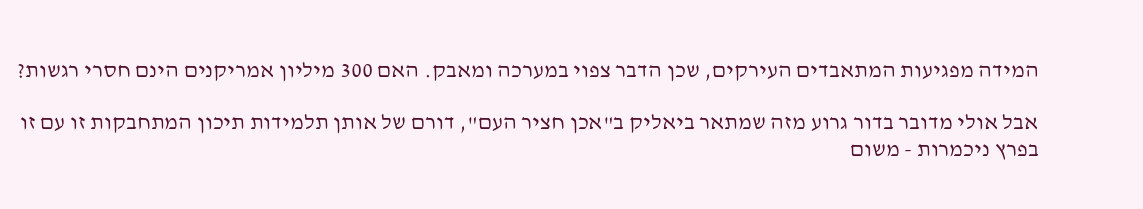המידה מפגיעות המתאבדים העירקים, שכן הדבר צפוי במערכה ומאבק. האם 300 מיליון אמריקנים הינם חסרי רגשות?

אבל אולי מדובר בדור גרוע מזה שמתאר ביאליק ב"אכן חציר העם", דורם של אותן תלמידות תיכון המתחבקות זו עם זו בפרץ ניכמרות - משום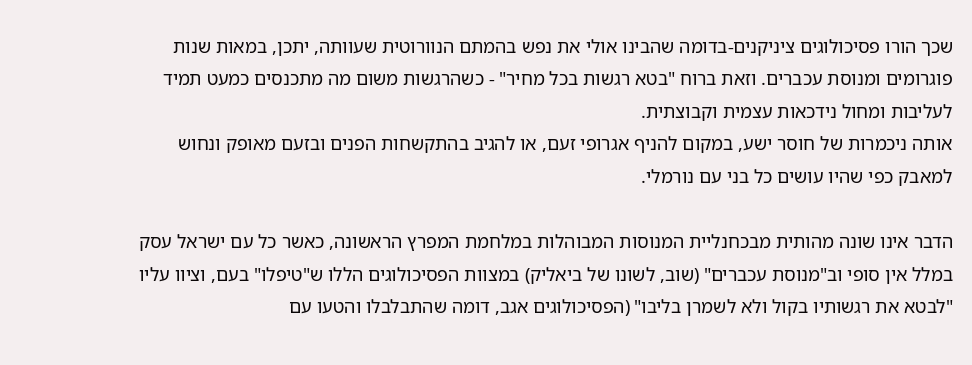שכך הורו פסיכולוגים ציניקנים-בדומה שהבינו אולי את נפש בהמתם הנוורוטית שעוותה, יתכן, במאות שנות פוגרומים ומנוסת עכברים. וזאת ברוח "בטא רגשות בכל מחיר" - כשהרגשות משום מה מתכנסים כמעט תמיד לעליבות ומחול נידכאות עצמית וקבוצתית.
אותה ניכמרות של חוסר ישע, במקום להניף אגרופי זעם, או להגיב בהתקשחות הפנים ובזעם מאופק ונחוש למאבק כפי שהיו עושים כל בני עם נורמלי.

הדבר אינו שונה מהותית מבכחנליית המנוסות המבוהלות במלחמת המפרץ הראשונה, כאשר כל עם ישראל עסק במלל אין סופי וב"מנוסת עכברים" (שוב, לשונו של ביאליק) במצוות הפסיכולוגים הללו ש"טיפלו" בעם, וציוו עליו "לבטא את רגשותיו בקול ולא לשמרן בליבו" (הפסיכולוגים אגב, דומה שהתבלבלו והטעו עם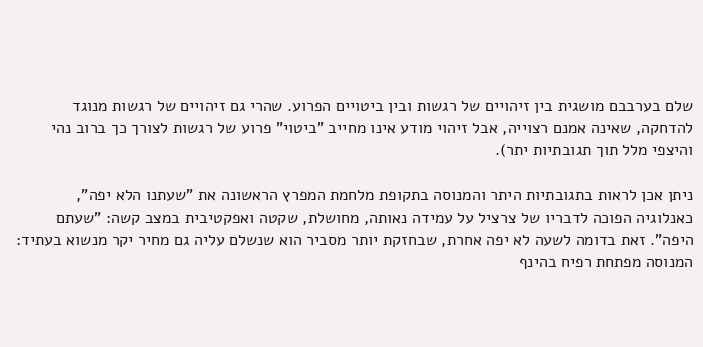שלם בערבבם מושגית בין זיהויים של רגשות ובין ביטויים הפרוע. שהרי גם זיהויים של רגשות מנוגד להדחקה, שאינה אמנם רצוייה, אבל זיהוי מודע אינו מחייב "ביטוי" פרוע של רגשות לצורך כך ברוב נהי והיצפי מלל תוך תגובתיות יתר).

ניתן אכן לראות בתגובתיות היתר והמנוסה בתקופת מלחמת המפרץ הראשונה את "שעתנו הלא יפה", כאנלוגיה הפוכה לדבריו של צרציל על עמידה נאותה, מחושלת, שקטה ואפקטיבית במצב קשה: "שעתם היפה". זאת בדומה לשעה לא יפה אחרת, שבחזקת יותר מסביר הוא שנשלם עליה גם מחיר יקר מנשוא בעתיד: המנוסה מפתחת רפיח בהינף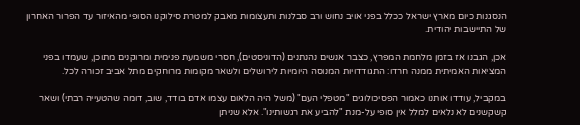הנסגנות כיום מארץ ישראל ככלל בפני אויב נחוש ורב סבלנות ותעצומות מאבק למטרת סילוקנו הסופי מהאיזור עד הפרור האחרון של התיישבות יהודית.

אכן, הגבנו אז בזמן מלחמת המפרץ, כצבר אנשים נהנתנים (הדוניסטים), חסרי משמעת פנימית ומרוקנים מתוכן, שעמדו בפני המציאות האמיתית ממנה חרדו: התגודדויות המנוסה היומיות לירושלים ולשאר מקומות מרוחקים מתל אביב זכורה לכל.

במקביל, עודדו אותנו כאמור הפסיכולוגים "מטפלי העם" (משל היה הלאום עצמו אדם בודד, שוב, דומה שהטעייה רבתי) ושאר קשקשנים לא נלאים למלל אין סופי על-מנת "להביע את רגשותינו". אלא שניתן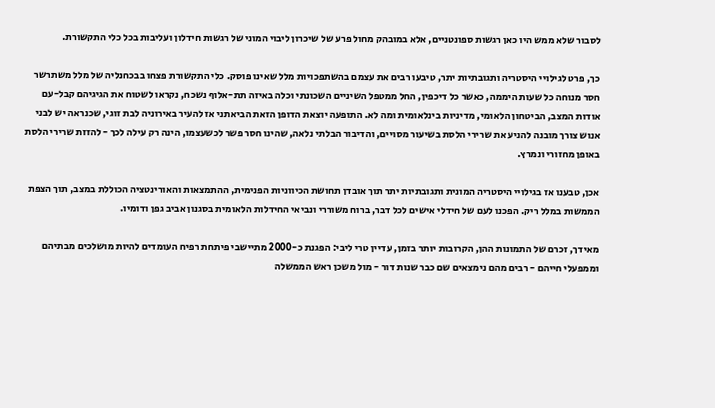לסבור שלא ממש היו כאן רגשות ספונטניים, אלא במובהק מחול פרע של שיכרון ליבוי המוני של רגשות חידלון ועליבות בכל כלי התקשורת.

כך, פרט לגילויי היסטריה ותגובתיות יתר, טיבעו רבים את עצמם בהשתפכויות מלל שאינו פוסק. כלי התקשורת פצחו בבכחנליה של מלל משתרשר חסר מנוחה כל שעות היממה, כאשר כל דיכפין, החל ממטפל השיניים השכונתי וכלה באיזה תת-אלוף נשכח, נקראו לשטוח את הגיגיהם קבל-עם אודות המצב, הביטחון הלאומי, מדיניות בינלאומית ומה לא. התופעה יוצאת הדופן הזאת הביאתני אז להעיר באירוניה לבת זוגי, שכנראה יש לבני אנוש צורך מובנה להניע את שרירי הלסת בשיעור מסויים, והדיבור הבלתי נלאה, שהינו חסר פשר לכשעצמו, הינה רק עילה לכך - להזזת שרירי הלסת באופן מחזורי ונמרץ.

אכן, טבענו אז בגילויי היסטריה המונית ותגובתיות יתר תוך אובדן תחושת הכיווניות הפנימית, ההתמצאות והאורינטציה הכוללת במצב, תוך הצפת הממשות במלל ריק. הפכנו לעם של חידלי אישים לכל דבר, ברוח משוררי ונביאי החידלות הלאומית בסגנון אביב גפן ודומיו.

מאידך, זכרם של התמונות ההן, הקרובות יותר בזמן, עדיין טרי ליבי: הפגנת כ-2000 מתיישבי פיתחת רפיח העומדים להיות מושלכים מבתיהם וממפעלי חייהם - רבים מהם נימצאים שם כבר שנות דור - מול משכן ראש הממשלה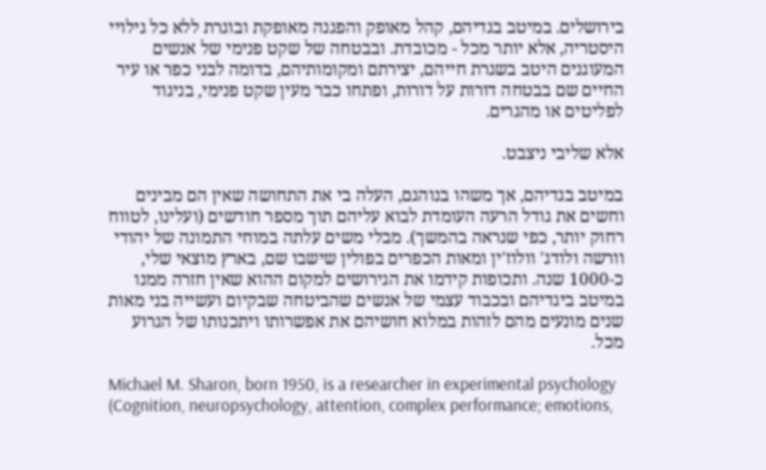בירושלים. במיטב בגדיהם, קהל מאופק והפגנה מאופקת ובוגרת ללא כל גילויי היסטריה, אלא יותר מכל - מכובדת. ובבטחה של שקט פנימי של אנשים המעוגנים היטב בשגרת חייהם, יצירתם ומקומותיהם, בדומה לבני כפר או עיר החיים שם בבטחה דורות על דורות, ופתחו כבר מעין שקט פנימי, בניגוד לפליטים או מהגרים.

אלא שליבי ניצבט.

במיטב בגדיהם, אך משהו בנוהגם, העלה בי את התחושה שאין הם מבינים וחשים את גודל הרעה העומדת לבוא עליהם תוך מספר חודשים (ועלינו, לטווח רחוק יותר, כפי שנראה בהמשך). מבלי משים עלתה במוחי התמונה של יהודי וורשה ולודג' וולוז'ין ומאות הכפרים בפולין שישבו שם, בארץ מוצאי שלי, כ-1000 שנה. ותכופות קידמו את הגירושים למקום ההוא שאין חזרה ממנו במיטב ביגדיהם ובכבוד עצמי של אנשים שהביטחה שבקיום ועשייה בני מאות שנים מונעים מהם לזהות במלוא חושיהם את אפשרותו ויתכנותו של הגרוע מכל.

Michael M. Sharon, born 1950, is a researcher in experimental psychology (Cognition, neuropsychology, attention, complex performance; emotions,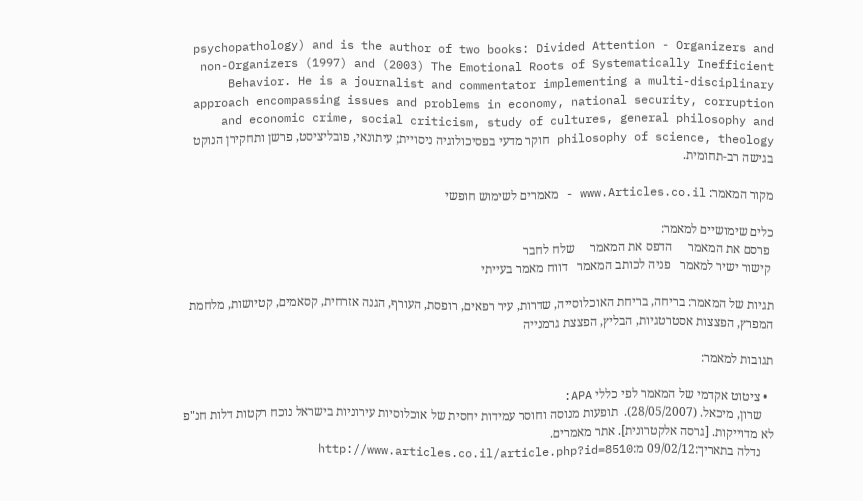psychopathology) and is the author of two books: Divided Attention - Organizers and non-Organizers (1997) and (2003) The Emotional Roots of Systematically Inefficient Behavior. He is a journalist and commentator implementing a multi-disciplinary approach encompassing issues and problems in economy, national security, corruption and economic crime, social criticism, study of cultures, general philosophy and philosophy of science, theology חוקר מדעי בפסיכולוגיה ניסויית; עיתונאי, פובליציסט, פרשן ותחקירן הנוקט בגישה רב-תחומית.

מקור המאמר: www.Articles.co.il - מאמרים לשימוש חופשי

כלים שימושיים למאמר:
 פרסם את המאמר     הדפס את המאמר     שלח לחבר
 קישור ישיר למאמר   פניה לכותב המאמר   דווח מאמר בעייתי

תגיות של המאמר: בריחה, בריחת האוכלוסייה, שדרות, עיר רפאים, רופסת, העורף, הגנה אזרחית, קסאמים, קטיושות, מלחמת המפרץ, הפצצות אסטרטגיות, הבליץ, הפצצת גרמנייה

תגובות למאמר:

  • ציטוט אקדמי של המאמר לפי כללי APA:
    שרון, מיכאל. (28/05/2007).  תופעות מנוסה וחוסר עמידות יחסית של אוכלוסיות עירוניות בישראל נוכח רקטות דלות חנ"פ לא מדוייקות. [גרסה אלקטרונית]. אתר מאמרים.
    נדלה בתאריך:09/02/12 מ:http://www.articles.co.il/article.php?id=8510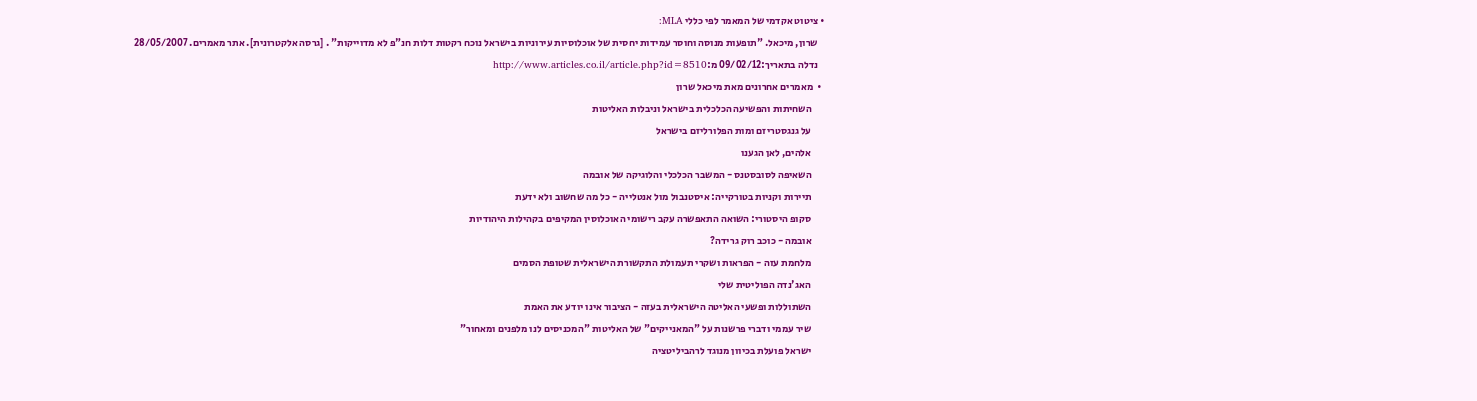• ציטוט אקדמי של המאמר לפי כללי MLA:
    שרון, מיכאל. "תופעות מנוסה וחוסר עמידות יחסית של אוכלוסיות עירוניות בישראל נוכח רקטות דלות חנ"פ לא מדוייקות" . [גרסה אלקטרונית]. אתר מאמרים. 28/05/2007
    נדלה בתאריך:09/02/12 מ:http://www.articles.co.il/article.php?id=8510
  •  מאמרים אחרונים מאת מיכאל שרון
       השחיתות והפשיעה הכלכלית בישראל וניבלות האליטות
       על גנגסטריזם ומות הפלורליזם בישראל
       אלהים, לאן הגענו
       השאיפה לסובסטנס - המשבר הכלכלי והלוגיקה של אובמה
       תיירות וקניות בטורקייה: איסטנבול מול אנטלייה - כל מה שחשוב ולא ידעת
       סקופ היסטורי: השואה התאפשרה עקב רישומי האוכלוסין המקיפים בקהילות היהודיות
       אובמה - כוכב רוק גרידה?
       מלחמת עזה - הפראות ושקרי תעמולת התקשורת הישראלית שטופת הסמים
       האג'נדה הפוליטית שלי
       השתוללות ופשעי האליטה הישראלית בעזה - הציבור אינו יודע את האמת
       שיר עממי ודברי פרשנות על "המאנייקים" של האליטות "המכניסים לנו מלפנים ומאחור"
       ישראל פועלת בכיוון מנוגד לרהביליטציה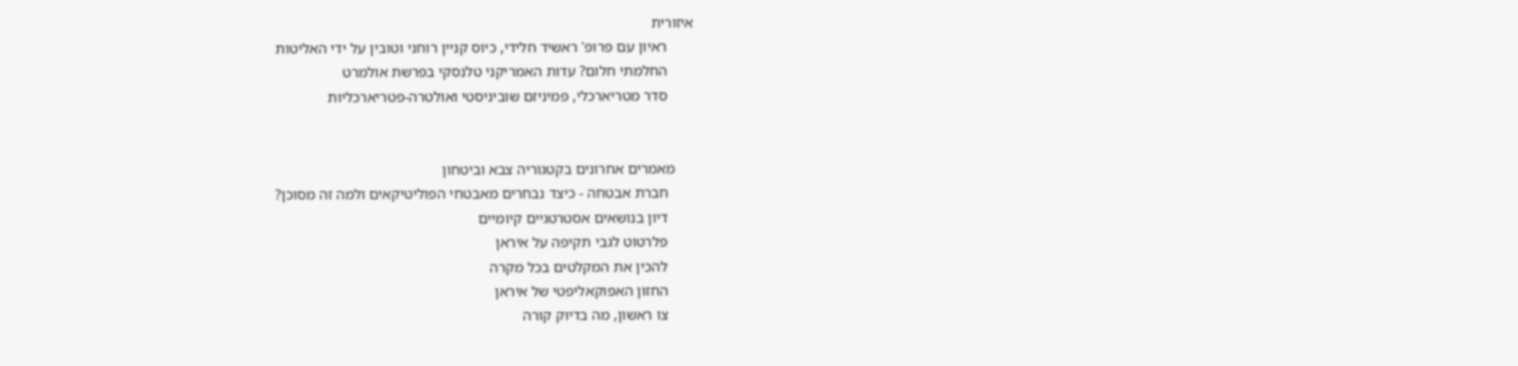איזורית
       ראיון עם פרופ' ראשיד חלידי, כיוס קניין רוחני וטובין על ידי האליטות
       החלמתי חלום? עדות האמריקני טלנסקי בפרשת אולמרט
       סדר מטריארכלי, פמיניזם שוביניסטי ואולטרה-פטריארכליות


     מאמרים אחרונים בקטגוריה צבא וביטחון
       חברת אבטחה - כיצד נבחרים מאבטחי הפוליטיקאים ולמה זה מסוכן?
       דיון בנושאים אסטרטגיים קיומיים
       פלרטוט לגבי תקיפה על איראן
       להכין את המקלטים בכל מקרה
       החזון האפוקאליפטי של איראן
       צו ראשון, מה בדיוק קורה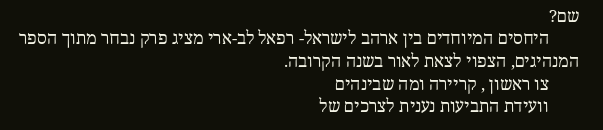שם?
       היחסים המיוחדים בין ארהב לישראל- רפאל לב-ארי מציג פרק נבחר מתוך הספר המנהיגים, הצפוי לצאת לאור בשנה הקרובה.
       צו ראשון , קריירה ומה שבינהים
       וועידת התביעות נענית לצרכים של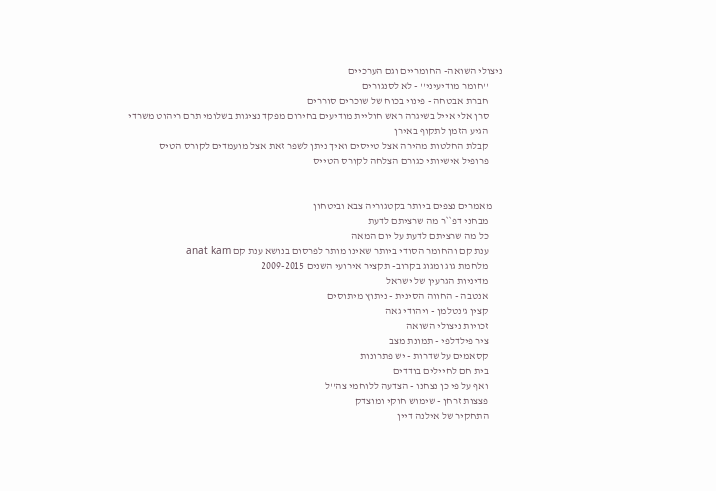ניצולי השואה- החומריים וגם הערכיים
       ''חומר מודיעיני'' - לא לסנגורים
       חברת אבטחה - פינוי בכוח של שוכרים סוררים
       סרן אלי אייל בשיגרה ראש חוליית מודיעים בחירום מפקד נציגות בשלומי תרם ריהוט משרדי
       הגיע הזמן לתקוף באירן
       קבלת החלטות מהירה אצל טייסים ואיך ניתן לשפר זאת אצל מועמדים לקורס הטיס
       פרופיל אישיותי כגורם הצלחה לקורס הטייס


     מאמרים נצפים ביותר בקטגוריה צבא וביטחון
       מבחני דפ``ר מה שרציתם לדעת
       כל מה שרציתם לדעת על יום המאה
       ענת קם והחומר הסודי ביותר שאינו מותר לפרסום בנושא ענת קם anat kam
       מלחמת גוג ומגוג בקרוב- תקציר אירועי השנים 2009-2015
       מדיניות הגרעין של ישראל
       אנטבה - החווה הסינית - ניתוץ מיתוסים
       קצין ג'נטלמן - ויהודי גאה
       זכויות ניצולי השואה
       ציר פילדלפי - תמונת מצב
       קסאמים על שדרות - יש פתרונות
       בית חם לחיילים בודדים
       ואף על פי כן נצחנו - הצדעה ללוחמי צה''ל
       פצצות זרחן - שימוש חוקי ומוצדק
       התחקיר של אילנה דיין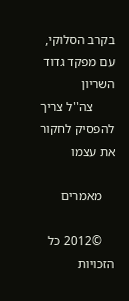בקרב הסלוקי, עם מפקד גדוד השריון
       צה''ל צריך להפסיק לחקור את עצמו

    מאמרים

    ©2012 כל הזכויות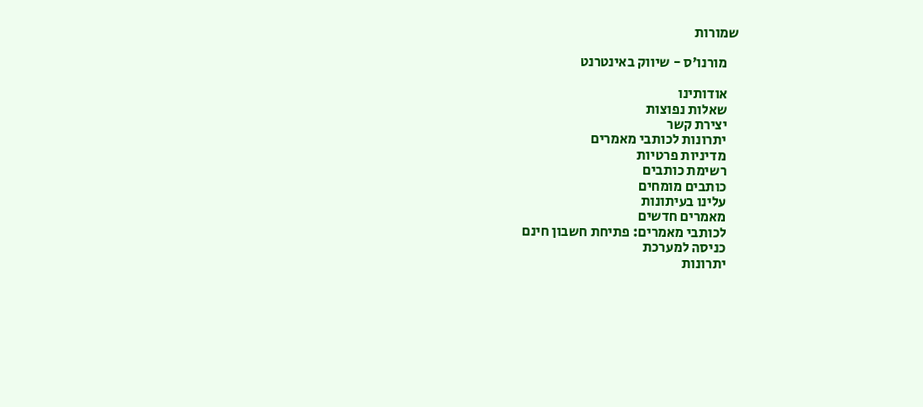שמורות

    מורנו'ס - שיווק באינטרנט

    אודותינו
    שאלות נפוצות
    יצירת קשר
    יתרונות לכותבי מאמרים
    מדיניות פרטיות
    רשימת כותבים
    כותבים מומחים
    עלינו בעיתונות
    מאמרים חדשים
    לכותבי מאמרים: פתיחת חשבון חינם
    כניסה למערכת
    יתרונות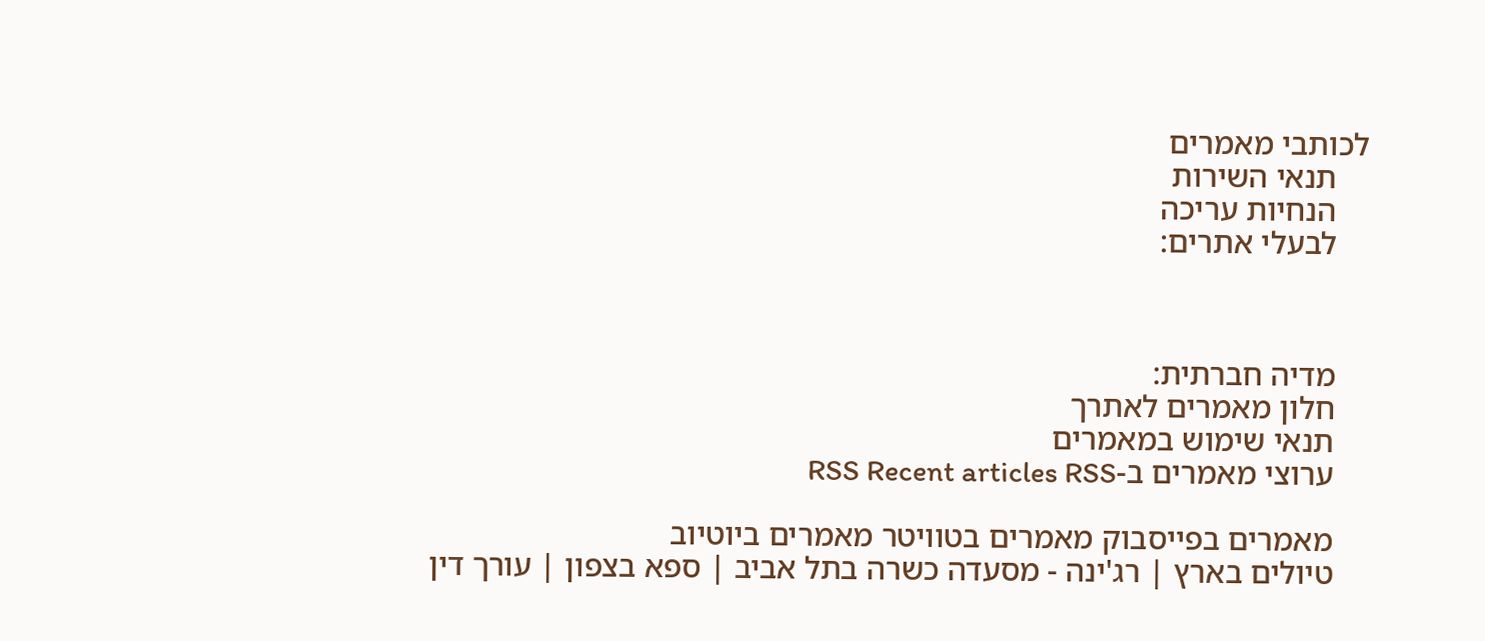לכותבי מאמרים
    תנאי השירות
    הנחיות עריכה
    לבעלי אתרים:



    מדיה חברתית:
    חלון מאמרים לאתרך
    תנאי שימוש במאמרים
    ערוצי מאמרים ב-RSS Recent articles RSS

    מאמרים בפייסבוק מאמרים בטוויטר מאמרים ביוטיוב
    טיולים בארץ | רג'ינה - מסעדה כשרה בתל אביב | ספא בצפון | עורך דין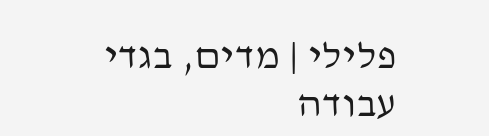פלילי | מדים, בגדי עבודה